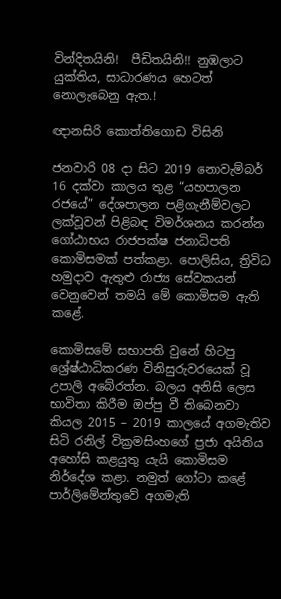වින්දිතයිනි!  පීඩිතයිනි!! නුඹලාට යුක්තිය, සාධාරණය හෙටත් නොලැබෙනු ඇත.!

ඥානසිරි කොත්තිගොඩ විසිනි

ජනවාරි 08 දා සිට 2019 නොවැම්බර් 16 දක්වා කාලය තුළ “යහපාලන රජයේ” දේශපාලන පළිගැනීම්වලට ලක්වූවන් පිළිබඳ විමර්ශනය කරන්න ගෝඨාභය රාජපක්ෂ ජනාධිපති කොමිසමක් පත්කළා. පොලිසිය, ත්‍රිවිධ හමුදාව ඇතුළු රාජ්‍ය සේවකයන් වෙනුවෙන් තමයි මේ කොමිසම ඇති කළේ.

කොමිසමේ සභාපති වුනේ හිටපු ශ්‍රේෂ්ඨාධිකරණ විනිසුරුවරයෙක් වූ උපාලි අබේරත්න. බලය අනිසි ලෙස භාවිතා කිරීම ඔප්පු වී තිබෙනවා කියල 2015 – 2019 කාලයේ අගමැතිව සිටි රනිල් වික්‍රමසිංහගේ ප්‍රජා අයිතිය අහෝසි කළයුතු යැයි කොමිසම නිර්දේශ කළා. නමුත් ගෝටා කළේ පාර්ලිමේන්තුවේ අගමැති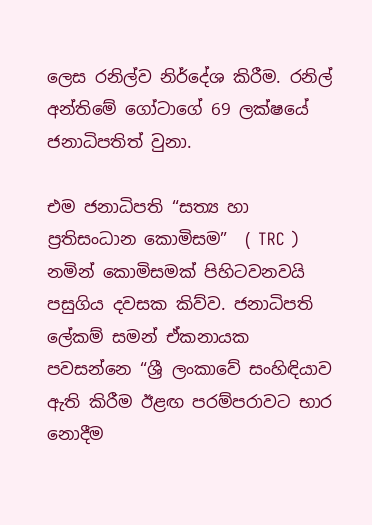ලෙස ‍රනිල්ව නිර්දේශ කිරීම. රනිල් අන්තිමේ ගෝටාගේ 69 ලක්ෂයේ ජනාධිපතිත් වුනා.

එම ජනාධිපති “සත්‍ය හා ප්‍රතිසංධාන කොමිසම”  ( TRC )  නමින් කොමිසමක් පිහිටවනවයි පසුගිය දවසක කිව්ව. ජනාධිපති ලේකම් සමන් ඒකනායක පවසන්නෙ “ශ්‍රී ලංකාවේ සංහිඳියාව ඇති කිරීම ඊළඟ පරම්පරාවට භාර නොදීම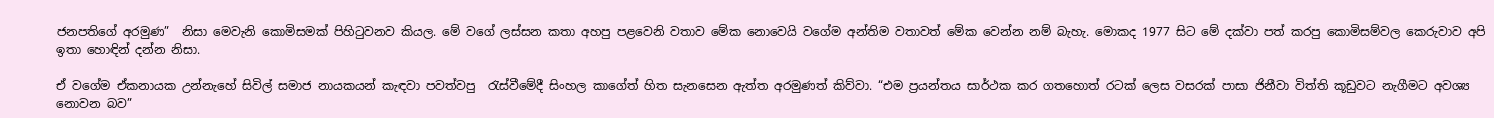ජනපතිගේ අරමුණ”  නිසා මෙවැනි කොමිසමක් පිහිටුවනව කියල. මේ වගේ ලස්සන කතා අහපු පළවෙනි වතාව මේක නොවෙයි වගේම අන්තිම වතාවත් මේක වෙන්න නම් බැහැ. මොකද 1977 සිට මේ දක්වා පත් කරපු කොමිසම්වල කෙරුවාව අපි ඉතා හොඳින් දන්න නිසා.

ඒ වගේම ඒකනායක උන්නැහේ සිවිල් සමාජ නායකයන් කැඳවා පවත්වපු  රැස්වීමේදී සිංහල කාගේත් හිත සැනසෙන ඇත්ත අරමුණත් කිව්වා. “එම ප්‍රයන්තය සාර්ථක කර ගතහොත් රටක් ලෙස වසරක් පාසා ජිනීවා විත්ති කූඩුවට නැගීමට අවශ්‍ය නොවන බව”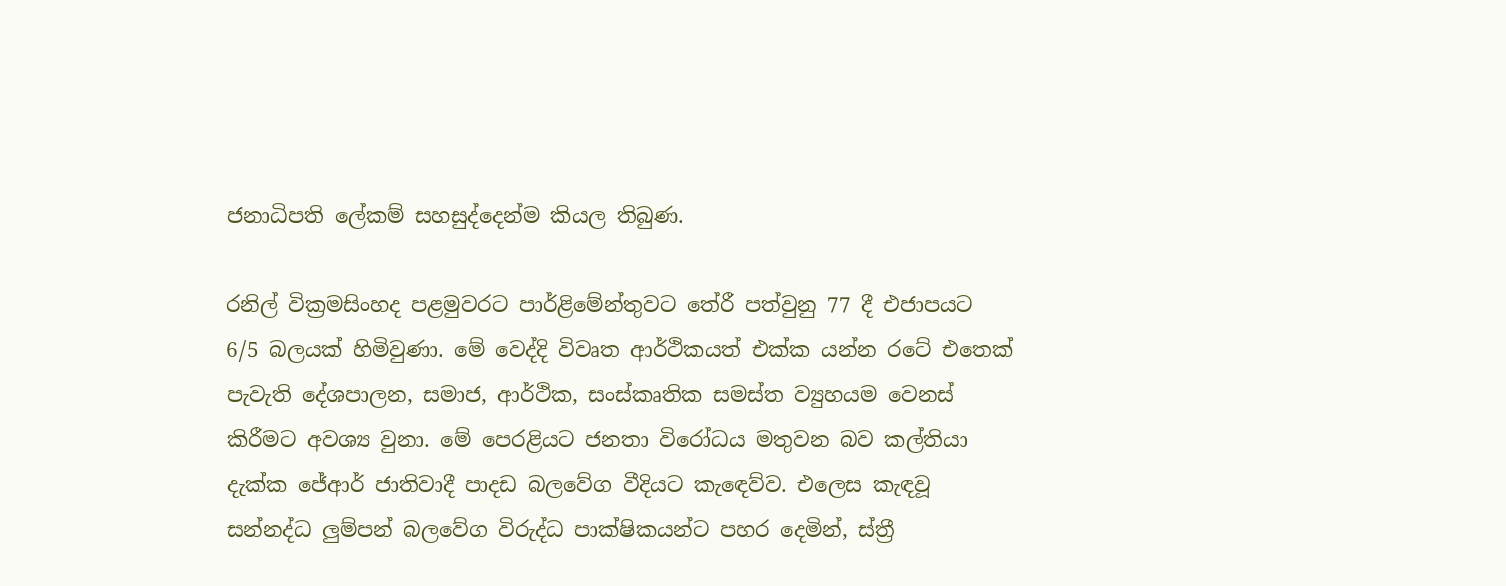ජනාධිපති ලේකම් සහසුද්දෙන්ම කියල තිබුණ.

රනිල් වික්‍රමසිංහද පළමුවරට පාර්ළිමේන්තුවට තේරී පත්වුනු 77 දී එජාපයට 6/5 බලයක් හිමිවුණා. මේ වෙද්දි විවෘත ආර්ථිකයත් එක්ක ‍යන්න රටේ එතෙක් පැවැති දේශපාලන, සමාජ, ආර්ථික, සංස්කෘතික සමස්ත ව්‍යුහයම වෙනස් කිරීමට අවශ්‍ය වුනා. මේ පෙරළියට ජනතා විරෝධය මතුවන බව කල්තියා දැක්ක ජේආර් ජාතිවාදී පාදඩ බලවේග වීදියට කැඳෙව්ව. එලෙස කැඳවූ සන්නද්ධ ලුම්පන් බලවේග විරුද්ධ පාක්ෂිකයන්ට පහර දෙමින්, ස්ත්‍රී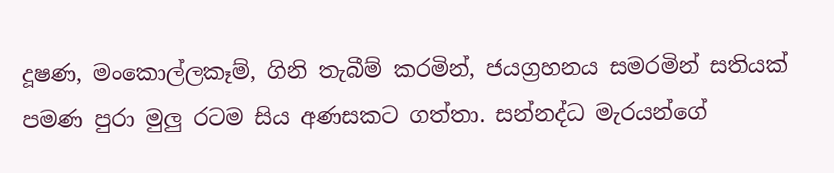දූෂණ, මංකොල්ලකෑම්, ගිනි තැබීම් කරමින්, ජයග්‍රහනය සමරමින් සතියක් පමණ පුරා මුලු රටම සිය අණසකට ගත්තා. සන්නද්ධ මැර‍යන්ගේ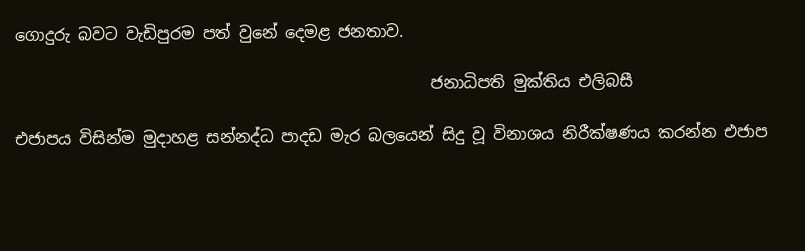ගොදුරු බවට වැඩිපුරම පත් වුනේ දෙමළ ජනතාව.

                                                    ජනාධිපති මුක්තිය එලිබසී

එජාපය විසින්ම මුදාහළ සන්නද්ධ පාදඩ මැර බලයෙන් සිදු වූ විනාශය නිරීක්ෂණය කරන්න එජාප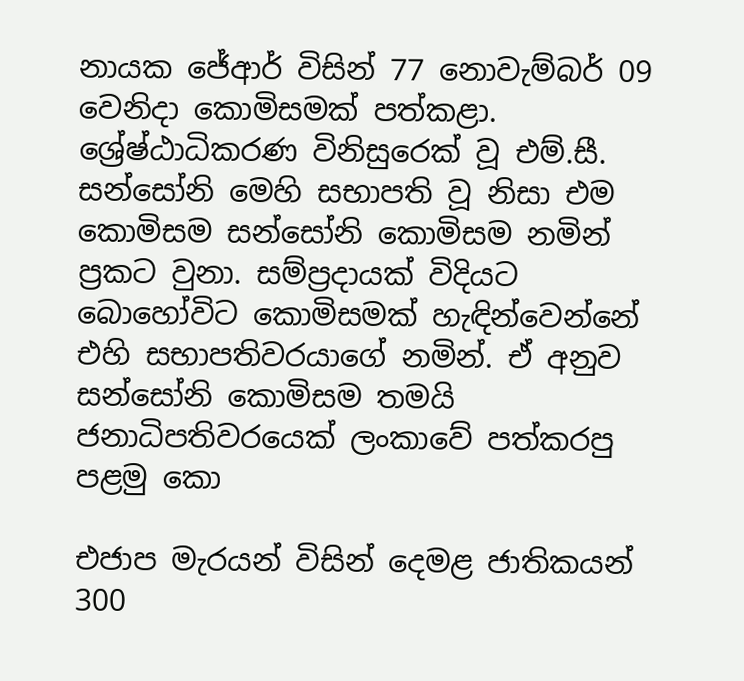නායක ජේආර් විසින් 77 නොවැම්බර් 09 වෙනිදා කොමිසමක් පත්කළා. ශ්‍රේෂ්ඨාධිකරණ විනිසුරෙක් වූ එම්.සී. සන්සෝනි මෙහි සභාපති වූ නිසා එම කොමිසම සන්සෝනි කොමිසම නමින් ප්‍රකට වුනා. සම්ප්‍රදායක් විදියට බොහෝවිට කොමිසමක් හැඳින්වෙන්නේ එහි සභාපතිවරයාගේ නමින්. ඒ අනුව සන්සෝනි කොමිසම තමයි ජනාධිපතිවරයෙක් ලංකාවේ පත්කරපු පළමු කො

එජාප මැරයන් විසින් දෙමළ ජාතිකයන් 300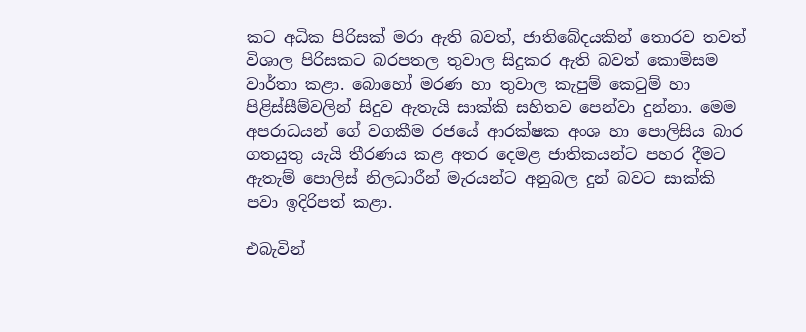කට අධික පිරිසක් මරා ඇති බවත්, ජාතිබේදයකින් තොරව තවත් විශාල පිරිසකට බරපතල තුවාල සිදුකර ඇති බවත් කොමිසම වාර්තා කළා. බොහෝ මරණ හා තුවාල කැපුම් කෙටුම් හා පිළිස්සීම්වලින් සිදුව ඇතැයි සාක්කි සහිතව පෙන්වා දුන්නා. මෙම අපරාධයන් ගේ වගකීම රජයේ ආරක්ෂක අංශ හා පොලිසිය බාර ගතයුතු යැයි තීරණය කළ අත‍ර දෙමළ ජාතිකයන්ට පහර දීමට ඇතැම් පොලිස් නිලධාරීන් මැර‍යන්ට අනුබල දුන් බවට සාක්කි පවා ඉදිරිපත් කළා.

එබැවින්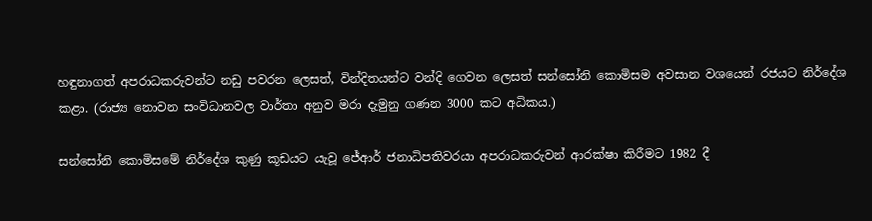හඳුනාගත් අපරාධකරුවන්ට නඩු පවරන ලෙසත්, වින්දිතයන්ට වන්දි ගෙවන ලෙසත් සන්සෝනි කොමිසම අවසාන වශයෙන් රජයට නි‍ර්දේශ කළා. (රාජ්‍ය නොවන සංවිධානවල වාර්තා අනුව මරා දැමුනු ගණන 3000 කට අධිකය.)

සන්සෝනි කොමිසමේ නිර්දේශ කුණු කූඩයට යැවූ ජේආර් ජනාධිපතිවරයා අපරාධකරුවන් ආරක්ෂා කිරීමට 1982 දී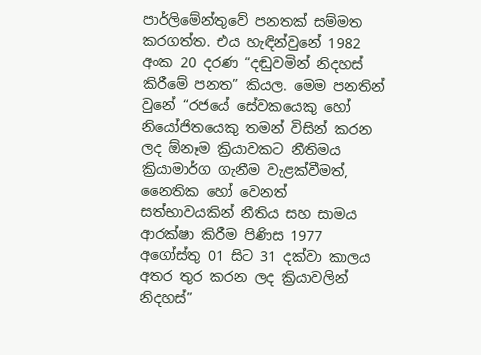පාර්ලිමේන්තුවේ පනතක් සම්මත කරගත්ත. එය හැඳින්වුනේ 1982 අංක 20 දරණ “දඬුවමින් නිදහස් කිරීමේ පනත” කියල. මෙම පනතින් වුනේ “රජයේ සේවකයෙකු හෝ නියෝජිතයෙකු තමන් විසින් කරන ලද ඕනෑම ක්‍රියාවකට නීතිමය ක්‍රියාමාර්ග ගැනීම වැළක්වීමත්, නෛතික හෝ වෙනත් සත්භාවයකින් නීතිය සහ සාමය ආරක්ෂා කිරීම පිණිස 1977 අගෝස්තු 01 සිට 31 දක්වා කාලය අතර තුර කරන ලද ක්‍රියාවලින් නිදහස්”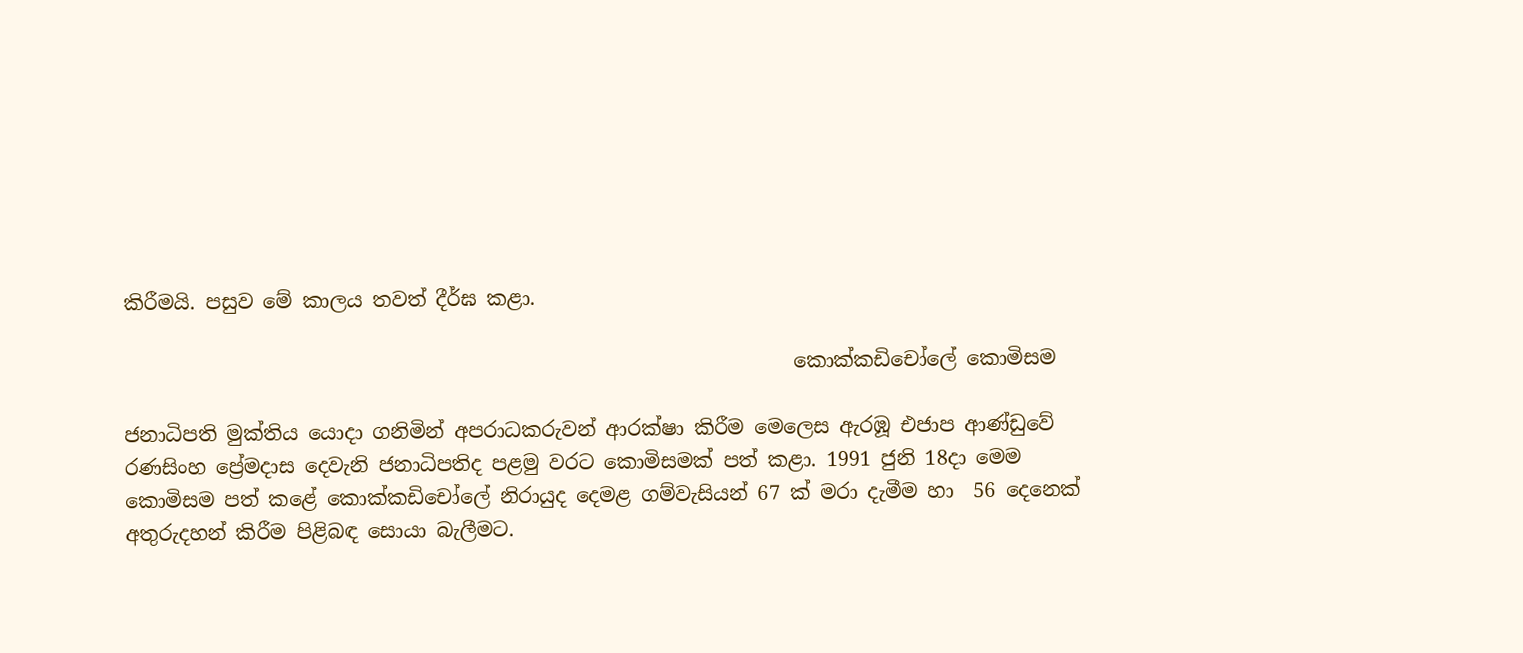කිරීමයි. පසුව මේ කාලය තවත් දීර්ඝ කළා.

                                                                   කොක්කඩිචෝලේ කොමිසම

ජනාධිපති මුක්තිය යොදා ගනිමින් අපරාධකරුවන් ආරක්ෂා කිරීම මෙලෙස ඇරඹූ එජාප ආණ්ඩුවේ රණසිංහ ප්‍රේමදාස දෙවැනි ජනාධිපතිද පළමු වරට කොමිසමක් පත් කළා. 1991 ජුනි 18දා මෙම කොමිසම පත් කළේ කොක්කඩිචෝලේ නිරායුද දෙමළ ගම්වැසියන් 67 ක් මරා දැමීම හා  56 දෙනෙක් අතුරුදහන් කිරීම පිළිබඳ සොයා බැලීමට.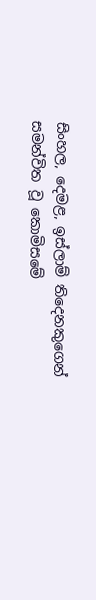සිංහල, දෙමළ, ඉස්ලාම් තිදෙනකුගෙන් සමන්විත වූ කොමිසමේ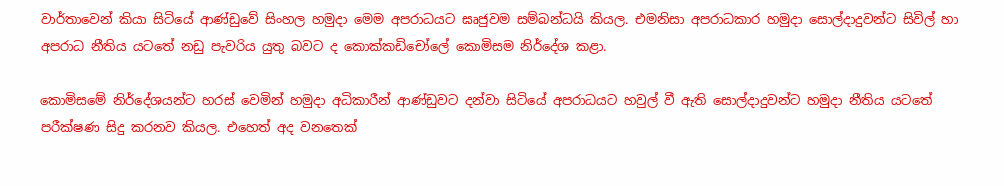වාර්තාවෙන් කියා සිටියේ ආණ්ඩුවේ සිංහල හමුදා මෙම අපරාධයට ඝෘජුවම සම්බන්ධයි කියල. එමනිසා අපරාධකාර හමුදා සොල්දාදුවන්ට සිවිල් හා අපරාධ නීතිය යටතේ නඩු පැවරිය යුතු බවට ද කොක්කඩිචෝලේ කොමිසම නිර්දේශ කළා.

කොමිසමේ නිර්දේශයන්ට හරස් වෙමින් හමුදා අධිකාරීන් ආණ්ඩුවට දන්වා සිටියේ අපරාධයට හවුල් වී ඇති සොල්දාදුවන්ට හමුදා නීතිය යටතේ පරීක්ෂණ සිදු කරනව කියල. එහෙත් අද වනතෙක්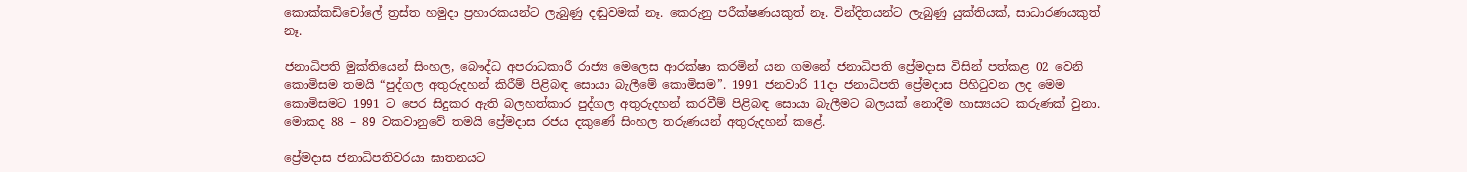කොක්කඩිචෝලේ ත්‍රස්ත හමුදා ප්‍රහාරකයන්ට ලැබුණු දඬුවමක් නෑ. කෙරුනු පරීක්ෂණයකුත් නෑ. වින්දිතයන්ට ලැබුණු යුක්තියක්, සාධාරණයකුත් නෑ.

ජනාධිපති මුක්තියෙන් සිංහල, බෞද්ධ අපරාධකාරී රාජ්‍ය මෙලෙස ආරක්ෂා කරමින් යන ගමනේ ජනාධිපති ප්‍රේමදාස විසින් පත්කළ 02 වෙනි කොමිසම තමයි “පුද්ගල අතුරුදහන් කිරීම් පිළිබඳ සොයා බැලීමේ කොමිසම”. 1991 ජනවාරි 11දා ජනාධිපති ප්‍රේමදාස පිහිටුවන ලද මෙම කොමිසමට 1991 ට පෙර සිදුකර ඇති බලහත්කා‍ර පුද්ගල අතුරුදහන් කරවීම් පිළිබඳ සොයා බැලීමට බලයක් නොදීම හාස්‍යයට කරුණක් වුනා. මොකද 88 – 89 වකවානුවේ තමයි ප්‍රේමදාස රජය දකුණේ සිංහල තරුණයන් අතුරුදහන් කළේ.

ප්‍රේමදාස ජනාධිපතිවරයා ඝාතනයට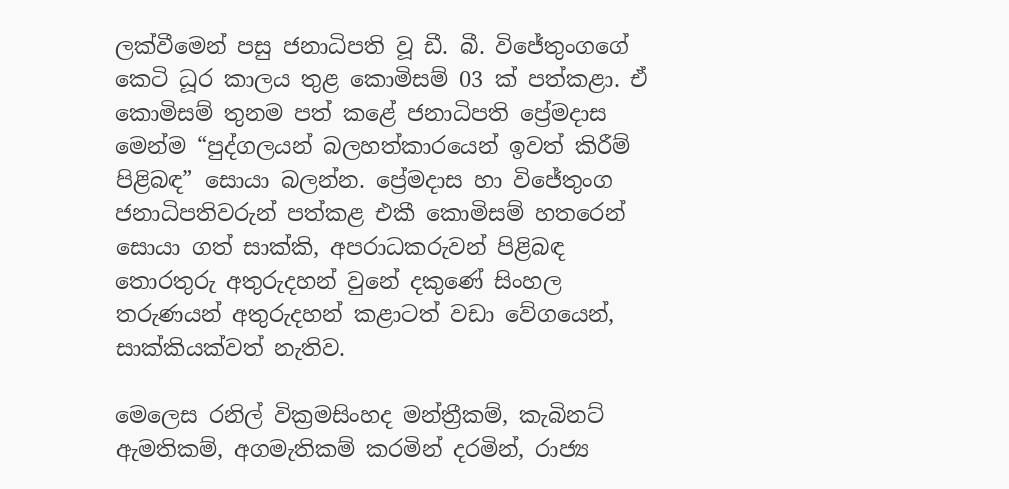ලක්වීමෙන් පසු ජනාධිපති වූ ඩී. බී. විජේතුංගගේ කෙටි ධූර කාලය තුළ කොමිසම් 03 ක් පත්කළා. ඒ කොමිසම් තුනම පත් කළේ ජනාධිපති ප්‍රේමදාස මෙන්ම “පුද්ගලයන් බලහත්කාරයෙන් ඉවත් කිරීම් පිළිබඳ” සොයා බලන්න. ප්‍රේමදාස හා විජේතුංග ජනාධිපතිවරුන් පත්කළ එකී කොමිසම් හතරෙන් සොයා ගත් සාක්කි, අපරාධකරුවන් පිළිබඳ තොරතුරු අතුරුදහන් වුනේ දකුණේ සිංහල තරුණයන් අතුරුදහන් කළාටත් වඩා වේගයෙන්, සාක්කියක්වත් නැතිව.

මෙලෙස රනිල් වික්‍රමසිංහද මන්ත්‍රීකම්, කැබිනට් ඇමතිකම්, අගමැතිකම් කරමින් දරමින්, රාජ්‍ය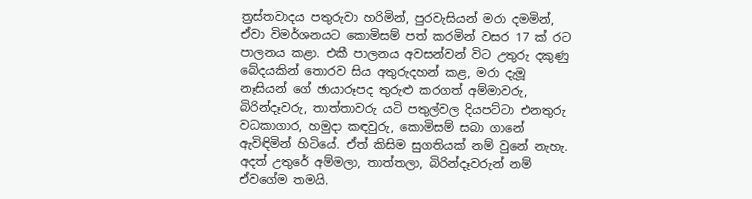ත්‍රස්තවාදය පතුරුවා හරිමින්, පුරවැසියන් මරා දමමින්, ඒවා විමර්ශනයට කොමිසම් පත් කරමින් වසර 17 ක් රට පාලනය කළා. එකී පාලනය අවසන්වන් විට උතුරු දකුණු බේදයකින් තොරව සිය අතුරුදහන් කළ, මරා දැමූ නෑසියන් ගේ ඡායාරූපද තුරුළු කරගත් අම්මාවරු, බිරින්දෑවරු, තාත්තාවරු යටි පතුල්වල දියපට්ටා එනතුරු  වධකාගාර, හමුදා කඳවුරු, කොමිසම් සබා ගානේ ඇවිඳිමින් හිටියේ. ඒත් කිසිම සුගතියක් නම් වුනේ නැහැ. අදත් උතුරේ අම්මලා, තාත්තලා, බිරින්දෑවරුන් නම් ඒවගේම තමයි.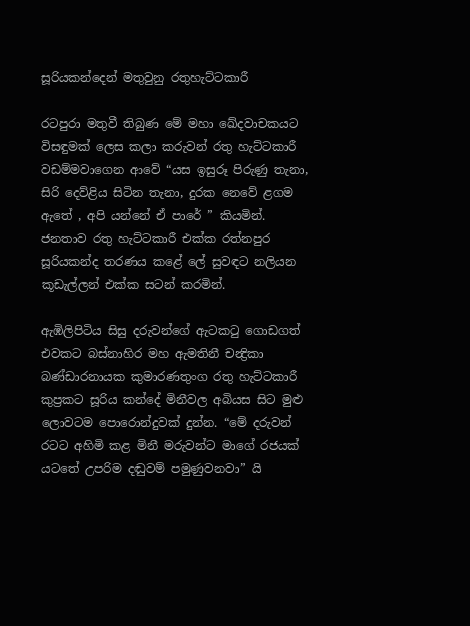සූරියකන්දෙන් මතුවුනු රතුහැට්ටකාරී

රටපුරා මතුවී තිබුණ මේ මහා ඛේදවාචකයට විසඳුමක් ලෙස කලා කරුවන් රතු හැට්ටකාරී වඩම්මවාගෙන ආවේ “යස ඉසුරූ පිරුණු තැනා, සිරි දෙව්ළිය සිටින තැනා, දුරක නෙවේ ළගම ඇතේ , අපි යන්නේ ඒ පාරේ ” කියමින්. ජනතාව රතු හැට්ටකාරී එක්ක රත්නපුර සූරියකන්ද තරණය කළේ ලේ සුවඳට නලියන කූඩැල්ලන් එක්ක සටන් කරමින්.

ඇඹිලිපිටිය සිසු දරුවන්ගේ ඇටකටු ගොඩගත් එවකට බස්නාහිර මහ ඇමතිනී චන්‍ද්‍රිකා බණ්ඩාරනායක කුමාරණතුංග රතු හැට්ටකාරී කුප්‍රකට සූරිය කන්දේ මිනීවල අබියස සිට මුළු ලොවටම පොරොන්දුවක් දුන්න. “මේ දරුවන් රටට අහිමි කළ මිනී මරුවන්ට මාගේ රජයක් යටතේ උපරිම දඬුවම් පමුණුවනවා” යි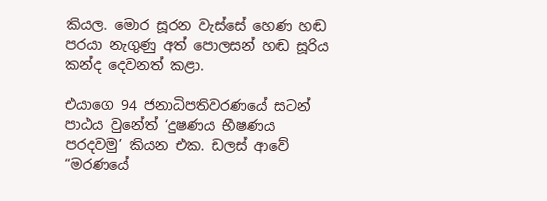කියල. මොර සූරන වැස්සේ හෙණ හඬ පරයා නැගුණු අත් පොලසන් හඬ සූරිය කන්ද දෙවනත් කළා.

එයාගෙ 94 ජනාධිපතිවරණයේ සටන් පාඨය වුනේත් ‘දුෂණය භීෂණය පරදවමු’ කියන එක. ඩලස් ආවේ “මරණයේ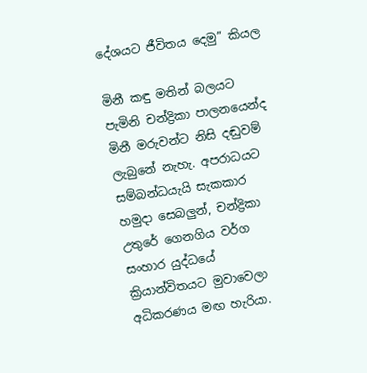දේශයට ජීවිතය දෙමු” කියල

මිනී කඳු මතින් බලයට පැමිනි චන්ද්‍රිකා පාලනයෙන්ද මිනී මරුවන්ට නිසි දඬුවම් ලැබුනේ නැහැ. අපරාධයට සම්බන්ධයැයි සැකකාර හමුදා සෙබලුන්, චන්ද්‍රිකා උතුරේ ගෙනගිය වර්ග සංහාර යුද්ධයේ ක්‍රියාන්විතයට මුවාවෙලා අධිකරණය මඟ හැරියා.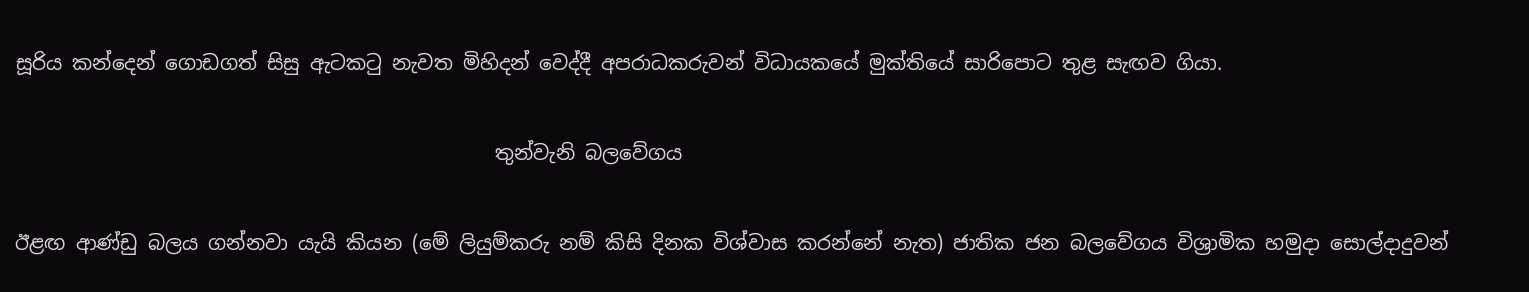සූරිය කන්දෙන් ගොඩගත් සිසු ඇටකටු නැවත මිහිදන් වෙද්දී අපරාධකරුවන් විධායකයේ මුක්තියේ සාරිපොට තුළ සැඟව ගියා.

                                                තුන්වැනි බලවේගය

ඊළඟ ආණ්ඩු බලය ගන්නවා යැයි කියන (මේ ලියුම්කරු නම් කිසි දිනක විශ්වාස කරන්නේ නැත) ජාතික ජන බලවේගය විශ්‍රාමික හමුදා සොල්දාදුවන්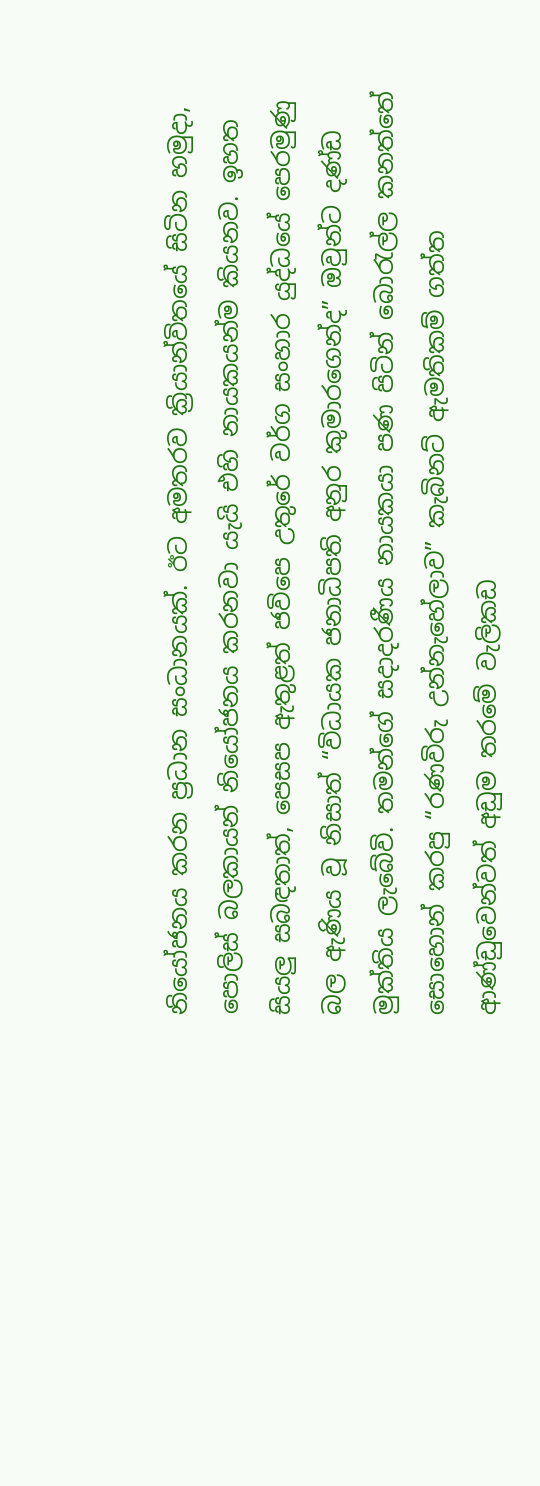නියෝජනය කරන ප්‍රධාන සංධානයක්. ඊට අමතරව ක්‍රියාන්විතයේ සිටින හමුදා, පොලිස් බලකායන් නියෝජනය කරනවා යැයි එහි නායකයන්ම කියනව. ඉහත සියලු සබඳතාත්, පෙසප ඇතුළත් ජවිපෙ උතුරේ වර්ග සංහාර යුද්ධයේ පෙරමුණු බල ඇණිය වූ නිසාත් “විධායක ජනාධිපති අනුර කුමාරගෙන්ද” ඔවුන්ට දණ්ඩ මුක්තිය ලැබේවි. තමන්ගේ සදාදරණීය නායකයා පණ පිටින් බොරැල්ල කනත්තේ සොහොන් කරපු “රණවිරු උන්නැහේලාව” කැබිනට් ඇමතිකම් ගත්ත ආණ්ඩුවෙන්වත් අඩුම තරමේ වැලිකඩ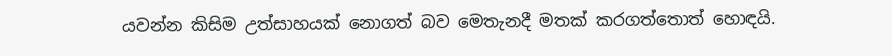යවන්න කිසිම උත්සාහයක් නොගත් බව මෙතැනදී මතක් කරගත්තොත් හොඳයි.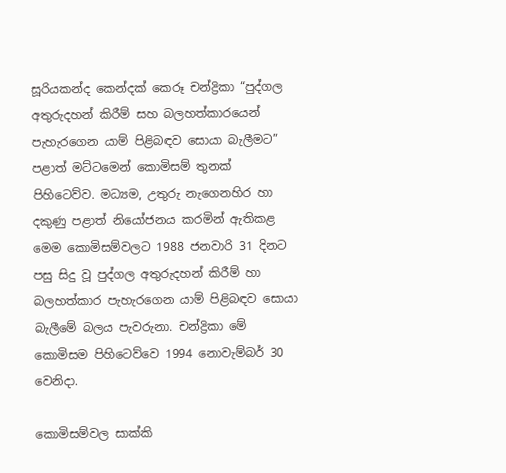සූරියකන්ද කෙන්දක් කෙරූ චන්ද්‍රිකා “පුද්ගල අතුරුදහන් කිරීම් සහ බලහත්කාරයෙන් පැහැරගෙන යාම් පිළිබඳව සොයා බැලීමට” පළාත් මට්ටමෙන් කොමිසම් තුනක් පිහිටෙව්ව. මධ්‍යම, උතුරු නැගෙනහිර හා දකුණු පළාත් නියෝජනය කරමින් ඇතිකළ මෙම කොමිසම්වලට 1988 ජනවාරි 31 දිනට පසු සිදු වූ පුද්ගල අතුරුදහන් කිරීම් හා බලහත්කාර පැහැරගෙන යාම් පිළිබඳව සොයා බැලීමේ බලය පැවරුනා. චන්ද්‍රිකා මේ කොමිසම පිහිටෙව්වෙ 1994 නොවැම්බර් 30 වෙනිදා.

කොමිසම්වල සාක්කි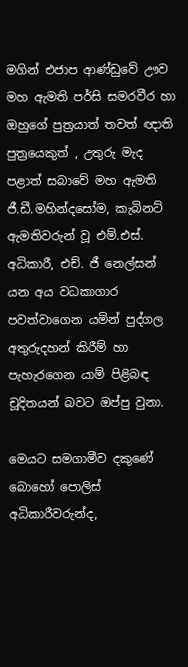මගින් එජාප ආණ්ඩුවේ ඌව මහ ඇමති පර්සි සමරවීර හා ඔහුගේ පුත්‍රයාත් තවත් ඥාති පුත්‍රයෙකුත් , උතුරු මැද පළාත් සබාවේ මහ ඇමති ජී.ඩී.මහින්දසෝම, කැබිනට් ඇමතිවරුන් වූ එම්.එස්. අධිකාරී, එච්. ජී නෙල්සන් යන අය වධකාගාර පවත්වාගෙන යමින් පුද්ගල අතුරුදහන් කිරීම් හා පැහැරගෙන යාම් පිළිබඳ චූදිතයන් බවට ඔප්පු වුනා.

මෙයට සමගාමීව දකුණේ බොහෝ පොලිස් අධිකාරීවරුන්ද,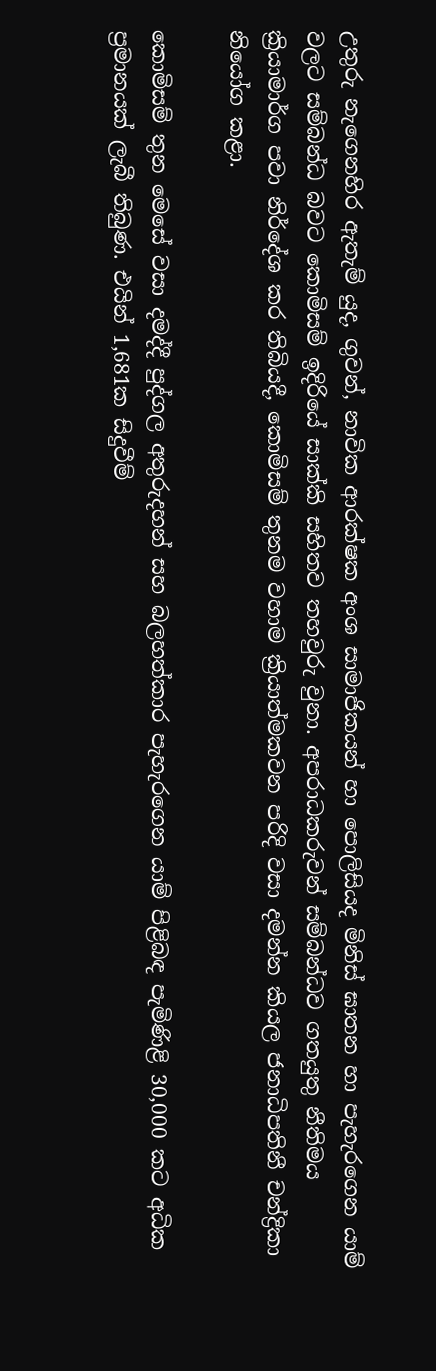උතුරු නැගෙනහිර ඇතැම් යුද, ගුවන්, නාවික ආරක්ෂක අංශ සාමාජිකයන් හා පොලිසියද මිනිස් ඝාතන හා පැහැරගෙන යාම් වලට සම්බන්ධ බවට කොමිසම් ඉදිරියේ සාක්කි සහිතව තහවුරු වුනා. අපරාධකරුවන් සම්බන්ධව ගතයුතු නීතිමය ක්‍රියාමාර්ග පවා නිර්දේශ කර තිබියදී, කොමිසම් තුනම වහාම ක්‍රියාත්මකවන පරිදි වසා දමන්න කියල ජනාධිපතිනී චන්ද්‍රිකා නියෝග කළා.

කොමිසම් තුන මෙසේ වසා දමද්දී පුද්ගල අතුරුදහන් සහ බලහත්කාර පැහැරගෙන යාම් පිළිබඳ පැමිණිළි 30,000 කට අධික ප්‍රමානයක් ලැබී තිබුණ. එයින් 1,681ක සිදුවීම්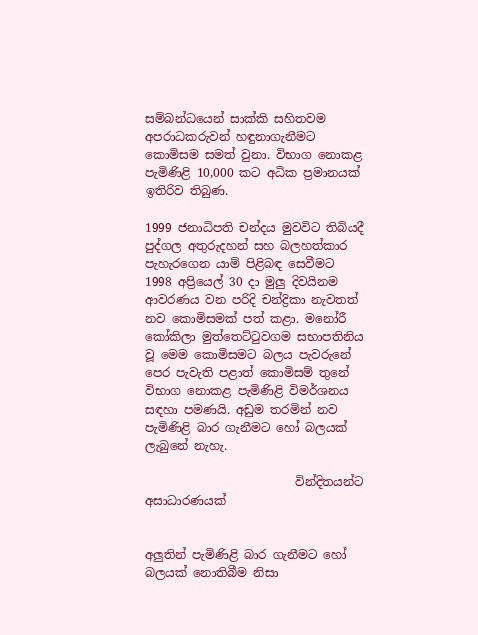සම්බන්ධයෙන් සාක්කි සහිතවම අපරාධකරුවන් හඳුනාගැනීමට කොමිසම සමත් වුනා. විභාග නොකළ පැමිණිළි 10,000 කට අධික ප්‍රමානයක් ඉතිරිව තිබුණ.

1999 ජනාධිපති චන්දය මුවවිට තිබියදී පුද්ගල අතුරුදහන් සහ බලහත්කාර පැහැරගෙන යාම් පිළිබඳ සෙවීමට 1998 අප්‍රියෙල් 30 දා මුලු දිවයිනම ආවරණය වන පරිදි චන්ද්‍රිකා නැවතත් නව කොමිසමක් පත් කළා. මනෝරී කෝකිලා මුත්තෙට්ටුවගම සභාපතිනිය වූ මෙම කොමිසමට බලය පැවරුනේ පෙර පැවැති පළාත් කොමිසම් තුනේ විභාග නොකළ පැමිණිළි විමර්ශනය සඳහා පමණයි. අඩුම තරමින් නව පැමිණිළි බාර ගැනීමට හෝ බලයක් ලැබුනේ නැහැ.

                         වින්දිතයන්ට අසාධාරණයක්


අලුතින් පැමිණිළි බාර ගැනීමට හෝ බලයක් නොතිබීම නිසා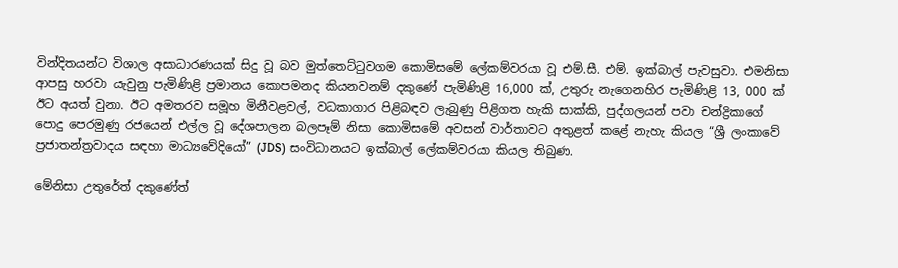වින්දිතයන්ට විශාල අසාධාරණයක් සිදු වූ බව මුත්තෙට්ටුවගම කොමිසමේ ලේකම්වරයා වූ එම්.සී. එම්. ඉක්බාල් පැවසුවා. එමනිසා ආපසු හරවා යැවුනු පැමිණිළි ප්‍රමානය කොපමනද කියනවනම් දකුණේ පැමිණිළි 16,000 ක්, උතුරු නැගෙනහිර පැමිණිළි 13, 000 ක් ඊට අයත් වුනා. ඊට අමතරව සමූහ මිනීවළවල්, වධකාගාර පිළිබඳව ලැබුණු පිළිගත හැකි සාක්කි, පුද්ගලයන් පවා චන්ද්‍රිකාගේ පොදු පෙ‍රමුණු රජයෙන් එල්ල වූ දේශපාලන බලපෑම් නිසා කොමිසමේ අවසන් වාර්තාවට අතුළත් කළේ නැහැ කියල “ශ්‍රී ලංකාවේ ප්‍රජාතන්ත්‍රවාදය සඳහා මාධ්‍යවේදියෝ” (JDS) සංවිධානයට ඉක්බාල් ලේකම්වරයා කියල තිබුණ.

මේනිසා උතුරේත් දකුණේත්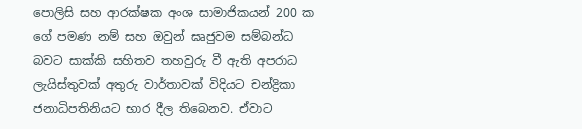පොලිසි සහ ආරක්ෂක අංශ සාමාජිකයන් 200 ක ගේ පමණ නම් සහ ඔවුන් ඝෘජුවම සම්බන්ධ බවට සාක්කි සහිතව තහවුරු වී ඇති අපරාධ ලැයිස්තුවක් අතුරු වාර්තාවක් විදියට චන්ද්‍රිකා ජනාධිපතිනියට භාර දීල තිබෙනව. ඒවාට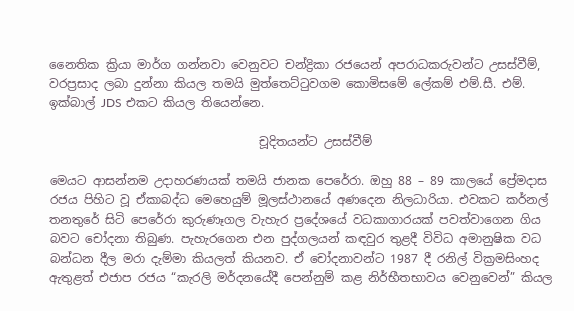නෛතික ක්‍රියා මාර්ග ගන්නවා වෙනුවට චන්ද්‍රිකා රජයෙන් අපරාධකරුවන්ට උසස්වීම්, වරප්‍රසාද ලබා දුන්නා කියල තමයි මුත්තෙට්ටුවගම කොමිසමේ ලේකම් එම්.සී. එම්. ඉක්බාල් JDS එකට කියල තියෙන්නෙ.

                                   චූදිත‍යන්ට උසස්වීම්

මෙයට ආසන්නම උදාහරණයක් තමයි ජානක පෙරේරා. ඔහු 88 – 89 කාලයේ ප්‍රේමදාස රජය පිහිට වූ ඒකාබද්ධ මෙහෙයුම් මූලස්ථානයේ අණදෙන නිලධාරියා. එවකට කර්නල් තනතුරේ සිටි පෙරේරා කුරුණෑගල වැහැ‍ර ප්‍රදේශයේ වධකාගාරයක් පවත්වාගෙන ගිය බවට චෝදනා තිබුණ. පැහැරගෙන එන පුද්ගලයන් කඳවුර තුළදී විවිධ අමානුෂික වධ බන්ධන දීල මරා දැම්මා කියලත් කියනව. ඒ චෝදනාවන්ට 1987 දී රනිල් වික්‍රමසිංහද ඇතුළත් එජාප ‍රජය “කැරලි මර්දනයේදී පෙන්නුම් කළ නිර්භීතභාවය වෙනුවෙන්” කියල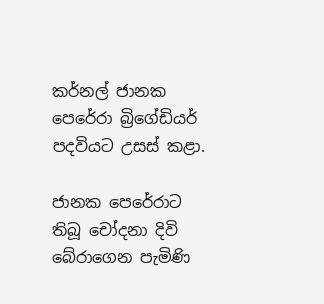කර්නල් ජානක පෙරේරා බ්‍රිගේඩියර් පදවියට උසස් කළා.

ජානක පෙරේරාට තිබූ චෝදනා දිවි බේරාගෙන පැමිණි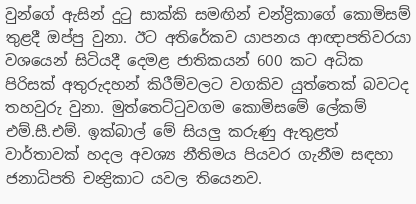වුන්ගේ ඇසින් දුටු සාක්කි සමඟින් චන්ද්‍රිකාගේ කොමිසම් තුළදී ඔප්පු වුනා. ඊට අතිරේකව යාපනය ආඥාපතිවරයා වශ‍යෙන් සිටියදී දෙමළ ජාතිකයන් 600 කට අධික පිරිසක් අතුරුදහන් කිරීම්වලට වගකිව යුත්තෙක් බවටද තහවුරු වුනා. මුත්තෙට්ටුවගම කොමිසමේ ලේකම් එම්.සී.එම්. ඉක්බාල් මේ සියලු කරුණු ඇතුළත් වාර්තාවක් හදල අවශ්‍ය නීතිමය පියවර ගැනීම සඳහා ජනාධිපති චන්‍ද්‍රිකාට යවල තියෙනව.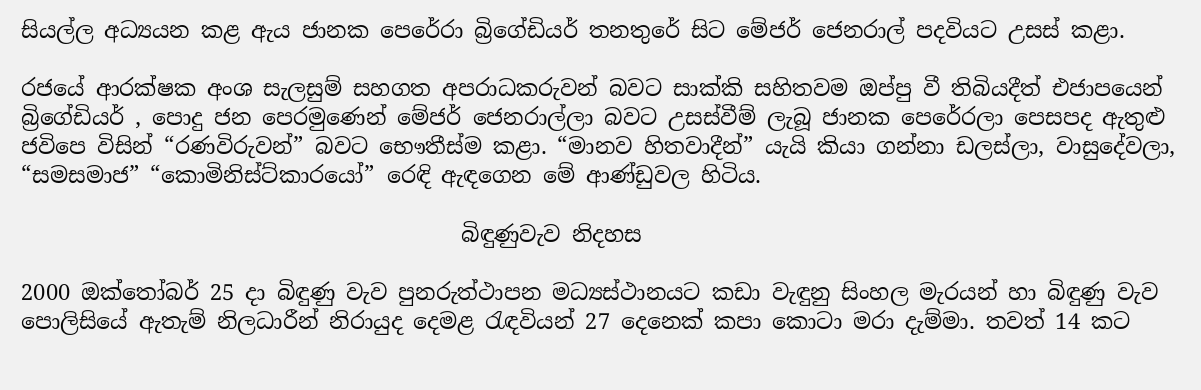සියල්ල අධ්‍යයන කළ ඇය ජානක පෙරේරා බ්‍රිගේඩියර් තනතුරේ සිට මේජර් ජෙනරාල් පදවියට උසස් කළා.

රජයේ ආරක්ෂක අංශ සැලසුම් සහගත අපරාධකරුවන් බවට සාක්කි සහිතවම ඔප්පු වී තිබියදීත් එජාපයෙන් බ්‍රිගේඩියර් , පොදු ජන පෙරමුණෙන් මේජර් ජෙනරාල්ලා බවට උසස්වීම් ලැබූ ජානක පෙරේරලා පෙසපද ඇතුළු ජවිපෙ විසින් “රණවිරුවන්” බවට භෞතීස්ම කළා. “මානව හිතවාදීන්” යැයි කියා ගන්නා ඩලස්ලා, වාසුදේවලා, “සමසමාජ” “කොමිනිස්ට්කාරයෝ” රෙඳි ඇඳගෙන මේ ආණ්ඩුවල හිටිය.

                                        බිඳුණුවැව නිදහස

2000 ඔක්තෝබර් 25 දා බිඳුණු වැව පුනරුත්ථාපන මධ්‍යස්ථානයට කඩා වැඳුනු සිංහල මැරයන් හා බිඳුණු වැව පොලිසියේ ඇතැම් නිලධාරීන් නිරායුද දෙමළ රැඳවියන් 27 දෙනෙක් කපා කොටා මරා දැම්මා. තවත් 14 කට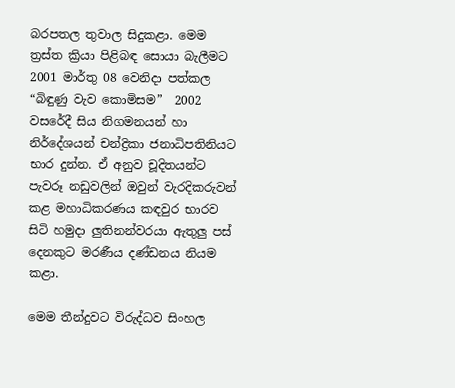බරපතල තුවාල සිදුකළා. මෙම ත්‍රස්ත ක්‍රියා පිළිබඳ සොයා බැලීමට 2001 මාර්තු 08 වෙනිදා පත්කල “බිඳුණු වැව කොමිසම”  2002 වසරේදී සිය නිගමනයන් හා නිර්දේශයන් චන්ද්‍රිකා ජනාධිපතිනියට භාර දුන්න. ඒ අනුව චූදිතයන්ට පැවරූ නඩුවලින් ඔවුන් වැරදිකරුවන් කළ මහාධිකරණය කඳවුර භාරව සිටි හමුදා ලුතිනන්වරයා ඇතුලු පස් දෙනකුට මරණීය දණ්ඩනය නියම කළා.

මෙම තීන්දුවට විරුද්ධව සිංහල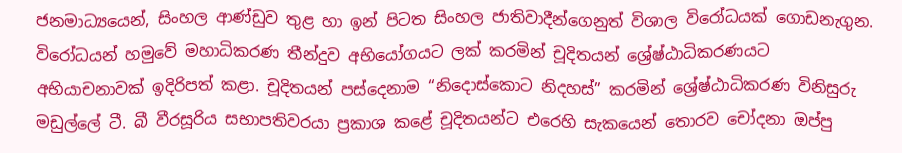ජනමාධ්‍යයෙන්, සිංහල ආණ්ඩුව තුළ හා ඉන් පිටත සිංහල ජාතිවාදීන්ගෙනුත් විශාල විරෝධයක් ගොඩනැගුන. විරෝධයන් හමුවේ මහාධිකරණ තීන්දුව අභියෝගයට ලක් කරමින් චූදිතයන් ශ්‍රේෂ්ඨාධිකරණයට අභියාචනාවක් ඉදිරිපත් කළා. චූදිතයන් පස්දෙනාම “නිදොස්කොට නිදහස්” කරමින් ශ්‍රේෂ්ඨාධිකරණ විනිසුරු මඩුල්ලේ ටී. බී වීරසූරිය සභාපතිවරයා ප්‍රකාශ කළේ චූදිතයන්ට එරෙහි සැකයෙන් තොරව චෝදනා ඔප්පු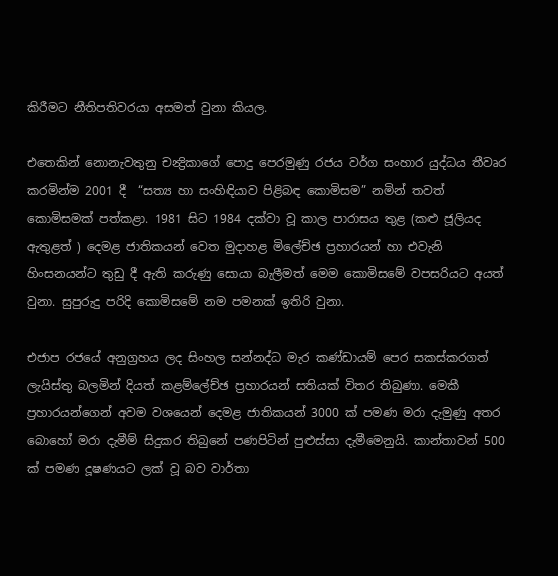කිරීමට නීතිපතිවරයා අසමත් වුනා කියල.

එතෙකින් නොනැවතුනු චන්‍ද්‍රිකාගේ පොදු පෙරමුණු රජය වර්ග සංහාර යුද්ධය තීවෘර කරමින්ම 2001 දී  “සත්‍ය හා සංහිඳියාව පිළිබඳ කොමිසම” නමින් තවත් කොමිසමක් පත්කළා. 1981 සිට 1984 දක්වා වූ කාල පාරාසය තුළ (කළු ජූලියද ඇතුළත් ) දෙමළ ජාතිකයන් වෙත මුදාහළ මිලේච්ඡ ප්‍රහාරයන් හා එවැනි හිංසනයන්ට තුඩු දී ඇති කරුණු සොයා බැලීමත් මෙම කොමිසමේ වපසරියට අයත් වුනා. සුපුරුදු පරිදි කොමිසමේ නම පමනක් ඉතිරි වුනා.

එජාප රජයේ අනුග්‍රහය ලද සිංහල සන්නද්ධ මැර කණ්ඩායම් පෙර සකස්කරගත් ලැයිස්තු බලමින් දියත් කළම්ලේච්ඡ ප්‍රහාරයන් සතියක් විතර තිබුණා. මෙකී ප්‍රහාරයන්ගෙන් අවම වශයෙන් දෙමළ ජාතිකයන් 3000 ක් පමණ මරා දැමුණු අතර බොහෝ මරා දැමීම් සිදුකර තිබුනේ පණපිටින් පුළුස්සා දැමීමෙනුයි. කාන්තාවන් 500 ක් පමණ දූෂණයට ලක් වූ බව වාර්තා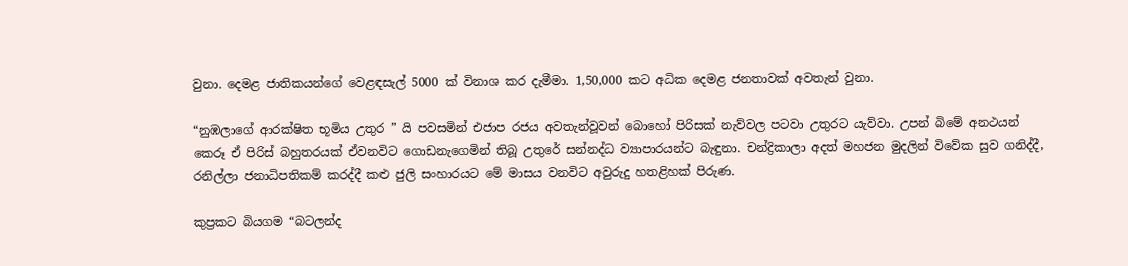වුනා. දෙමළ ජාතිකයන්ගේ වෙළඳසැල් 5000 ක් විනාශ කර දැමීමා. 1,50,000 කට අධික දෙමළ ජනතාවක් අවතැන් වුනා.

“නුඹලාගේ ආරක්ෂිත භූමිය උතුර ” යි පවසමින් එජාප රජය අවතැන්වූවන් බොහෝ පිරිසක් නැව්වල පටවා උතුරට යැව්වා. උපන් බිමේ අනථයන් කෙරූ ඒ පිරිස් බහුතරයක් ඒවනවිට ගොඩනැගෙමින් තිබූ උතුරේ සන්නද්ධ ව්‍යාපාරයන්ට බැඳුනා. චන්ද්‍රිකාලා අදත් මහජන මුදලින් විවේක සුව ගනිද්දී, රනිල්ලා ජනාධිපතිකම් කරද්දී කළු ජුලි සංහාරයට මේ මාසය වනවිට අවුරුදු හතළිහක් පිරුණ.

කුප්‍රකට බියගම “බටලන්ද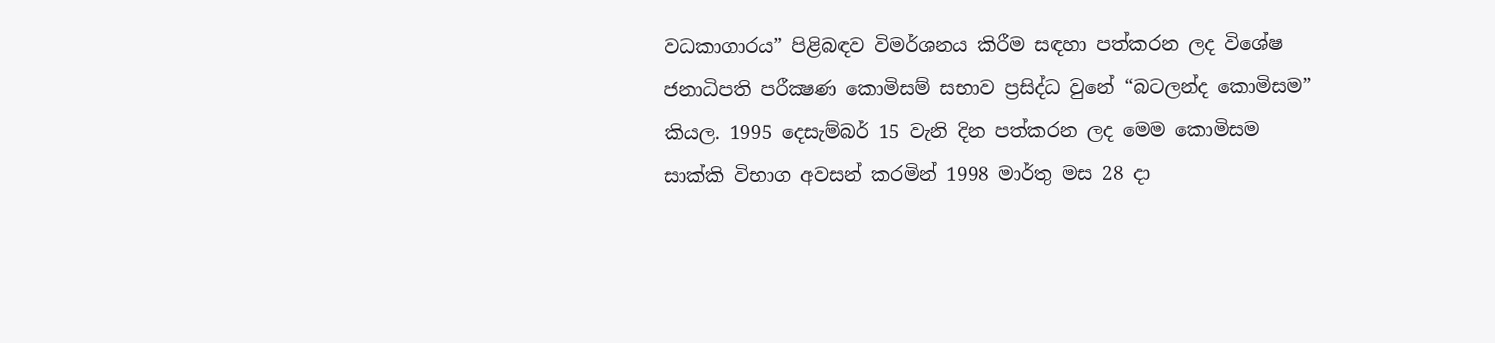වධකාගාරය” පිළිබඳව විමර්ශනය කිරීම සඳහා පත්කරන ලද විශේෂ ජනාධිපති පරීක්‍ෂණ කොමිසම් සභාව ප්‍රසිද්ධ වුනේ “බටලන්ද කොමිසම” කියල. 1995 දෙසැම්බර් 15 වැනි දින පත්කරන ලද මෙම කොමිසම සාක්කි විභාග අවසන් කරමින් 1998 මාර්තු මස 28 දා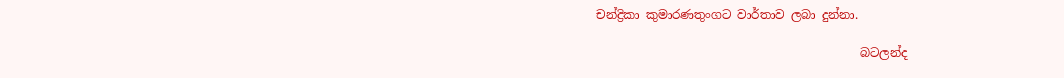චන්ද්‍රිකා කුමාරණතුංගට වාර්තාව ලබා දුන්නා.

                                            බටලන්ද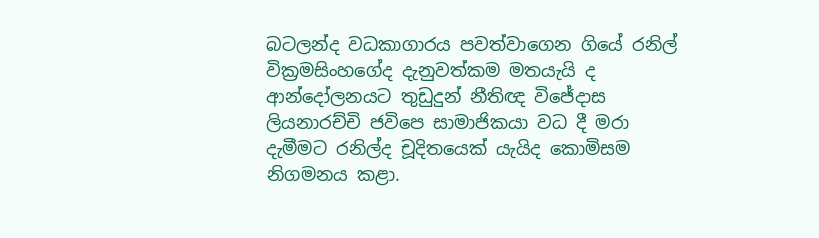බටලන්ද වධකාගාරය පවත්වාගෙන ගියේ රනිල් වික්‍රමසිංහගේද දැනුවත්කම මතයැයි ද ආන්දෝලනයට තුඩුදුන් නීතිඥ විජේදාස ලියනාරච්චි ජවිපෙ සාමාජිකයා වධ දී මරා දැමීමට රනිල්ද චූදිතයෙක් යැයිද කොමිසම නිගමනය කළා.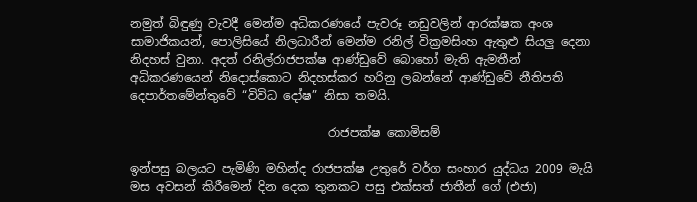නමුත් බිඳුණු වැවදී මෙන්ම අධිකරණයේ පැවරූ නඩුවලින් ආරක්ෂක අංශ සාමාජිකයන්, පොලිසියේ නිලධාරීන් මෙන්ම රනිල් වික්‍රමසිංහ ඇතුළු සියලු දෙනා නිදහස් වුනා. අදත් රනිල්රාජපක්ෂ ආණ්ඩුවේ බොහෝ මැති ඇමතීන් අධිකරණයෙන් නිදොස්කොට නිදහස්කර හරිනු ලබන්නේ ආණ්ඩුවේ නීතිපති දෙපාර්තමේන්තුවේ “විවිධ දෝෂ” නිසා තමයි.

                                 රාජපක්ෂ කොමිසම්

ඉන්පසු බලයට පැමිණි මහින්ද රාජපක්ෂ උතුරේ වර්ග සංහාර යුද්ධය 2009 මැයි මස අවසන් කිරීමෙන් දින දෙක තුනකට පසු එක්සත් ජාතීන් ගේ (එජා)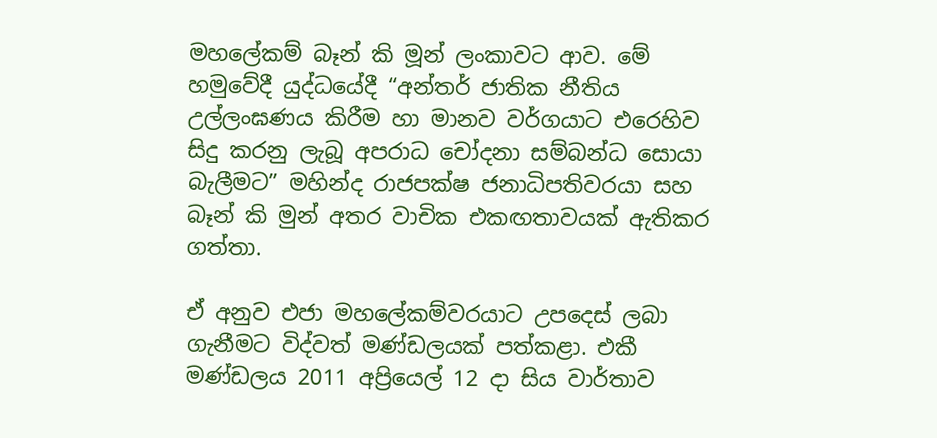මහලේකම් බෑන් කි මූන් ලංකාවට ආව. මේ හමුවේදී යුද්ධයේදී “අන්තර් ජාතික නීතිය උල්ලංඝණය කිරීම හා මානව වර්ගයාට එරෙහිව සිදු කරනු ලැබූ අපරාධ චෝදනා සම්බන්ධ සොයා බැලීමට” මහින්ද රාජපක්ෂ ජනාධිපතිවරයා සහ බෑන් කි මුන් අතර වාචික එකඟතාවයක් ඇතිකර ගත්තා.

ඒ අනුව එජා මහලේකම්වරයාට උපදෙස් ලබා ගැනීමට විද්වත් මණ්ඩලයක් පත්කළා. එකී මණ්ඩලය 2011 අප්‍රියෙල් 12 දා සිය වාර්තාව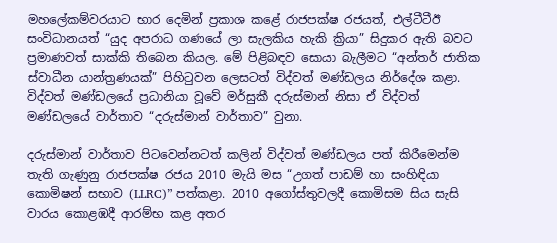මහලේකම්වරයාට භාර දෙමින් ප්‍රකාශ කළේ රාජපක්ෂ රජයත්, එල්ටීටීඊ සංවිධානයත් “යුද අපරාධ ගණයේ ලා සැලකිය හැකි ක්‍රියා” සිදුකර ඇති බවට ප්‍රමාණවත් සාක්කි තිබෙන කියල. මේ පිළිබඳව සොයා බැලීමට “අන්තර් ජාතික ස්වාධීන යාන්ත්‍රණයක්” පිහිටුවන ලෙසටත් විද්වත් මණ්ඩලය නිර්දේශ කළා. විද්වත් මණ්ඩලයේ ප්‍රධානියා වූවේ මර්සුකී දරුස්මාන් නිසා ඒ විද්වත් මණ්ඩලයේ වාර්තාව “දරුස්මාන් වාර්තාව” වුනා.

දරුස්මාන් වාර්තාව පිටවෙන්නටත් කලින් විද්වත් මණ්ඩලය පත් කිරීමෙන්ම තැති ගැණුනු රාජපක්ෂ රජය 2010 මැයි මස “උගත් පාඩම් හා සංහිඳියා කොමිෂන් සභාව (LLRC)” පත්කළා. 2010 අගෝස්තුවලදී කොමිසම සිය සැසි වාරය කොළඹදී ආරම්භ කළ අතර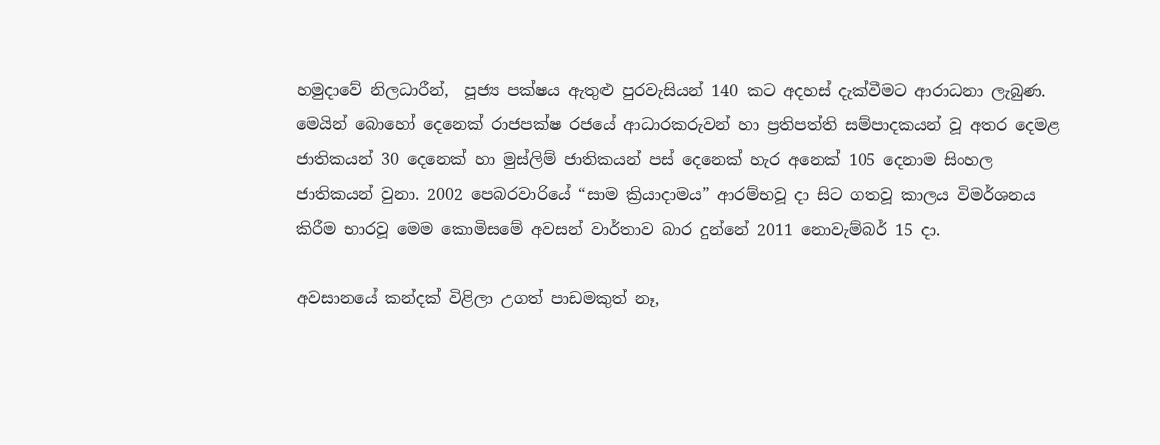හමුදාවේ නිලධාරීන්,  පූජ්‍ය පක්ෂය ඇතුළු පුරවැසියන් 140 කට අදහස් දැක්වීමට ආරාධනා ලැබුණ. මෙයින් බොහෝ දෙනෙක් රාජපක්ෂ රජයේ ආධාරකරුවන් හා ප්‍රතිපත්ති සම්පාදකයන් වූ අතර දෙමළ ජාතිකයන් 30 දෙනෙක් හා මුස්ලිම් ජාතිකයන් පස් දෙනෙක් හැර අනෙක් 105 දෙනාම සිංහල ජාතිකයන් වුනා. 2002 පෙබරවාරියේ “සාම ක්‍රියාදාමය” ආරම්භවූ දා සිට ගතවූ කාලය විමර්ශනය කිරීම භාරවූ මෙම කොමිසමේ අවසන් වාර්තාව බාර දුන්නේ 2011 නොවැම්බර් 15 දා.

අවසානයේ කන්දක් විළිලා උගත් පාඩමකුත් නෑ,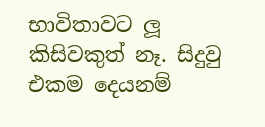භාවිතාවට ලූ කිසිවකුත් නෑ. සිදුවු එකම දෙයනම්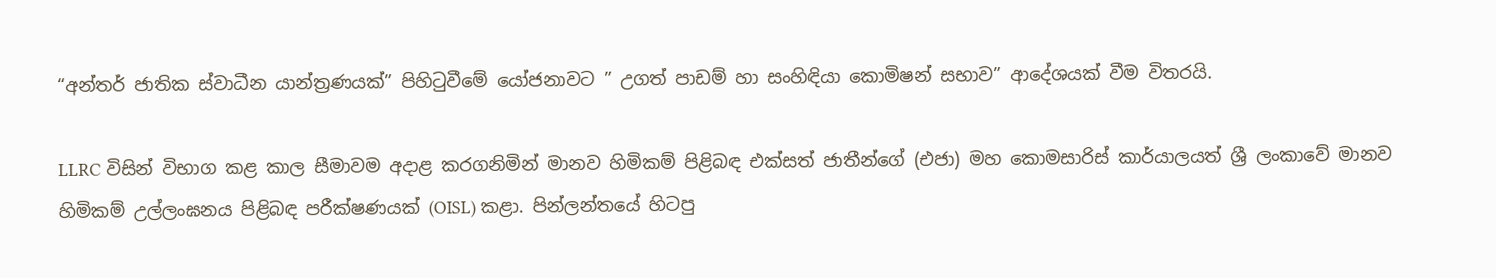“අන්තර් ජාතික ස්වාධීන යාන්ත්‍රණයක්” පිහිටුවීමේ යෝජනාවට ” උගත් පාඩම් හා සංහිඳියා කොමිෂන් සභාව” ආදේශයක් වීම විතරයි.

LLRC විසින් විභාග කළ කාල සීමාවම අදාළ කරගනිමින් මානව හිමිකම් පිළිබඳ එක්සත් ජාතීන්ගේ (එජා) මහ කොමසාරිස් කාර්යාලයත් ශ්‍රී ලංකාවේ මානව හිමිකම් උල්ලංඝනය පිළිබඳ පරීක්ෂණයක් (OISL) කළා. පින්ලන්තයේ හිටපු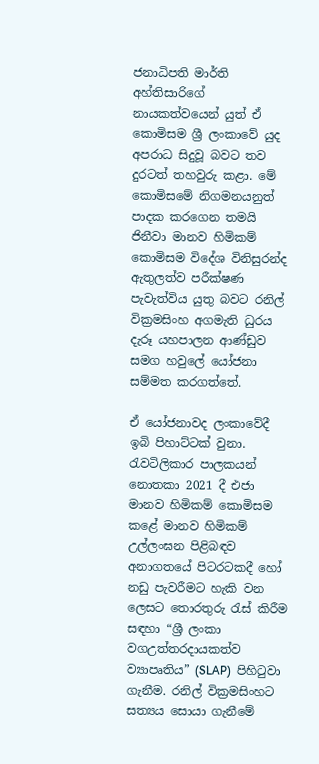ජනාධිපති මාර්ති අහ්තිසාරිගේ නායකත්වයෙන් යුත් ඒ කොමිසම ශ්‍රී ලංකාවේ යුද අපරාධ සිදුවූ බවට තව දුරටත් තහවුරු කළා. මේ කොමිසමේ නිගමනයනුත් පාදක කරගෙන තමයි ජිනීවා මානව හිමිකම් කොමිසම විදේශ විනිසුරන්ද ඇතුලත්ව පරීක්ෂණ පැවැත්විය යුතු බවට රනිල් වික්‍රමසිංහ අගමැති ධුරය දැරූ යහපාලන ආණ්ඩුව සමග හවුලේ යෝජනා සම්මත කරගත්තේ.

ඒ යෝජනාවද ලංකාවේදී ඉබි පිහාට්ටක් වුනා. රැවටිලිකාර පාලකයන් නොතකා 2021 දී එජා මානව හිමිකම් කොමිසම කළේ මානව හිමිකම් උල්ලංඝන පිළිබඳව අනාගතයේ පිටරටකදී හෝ නඩු පැවරීමට හැකි වන ලෙසට තොරතුරු රැස් කිරීම සඳහා “ශ්‍රී ලංකා වගඋත්තරදායකත්ව ව්‍යාපෘතිය” (SLAP)  පිහිටුවා ගැනීම. රනිල් වික්‍රමසිංහට සත්‍යය සොයා ගැනීමේ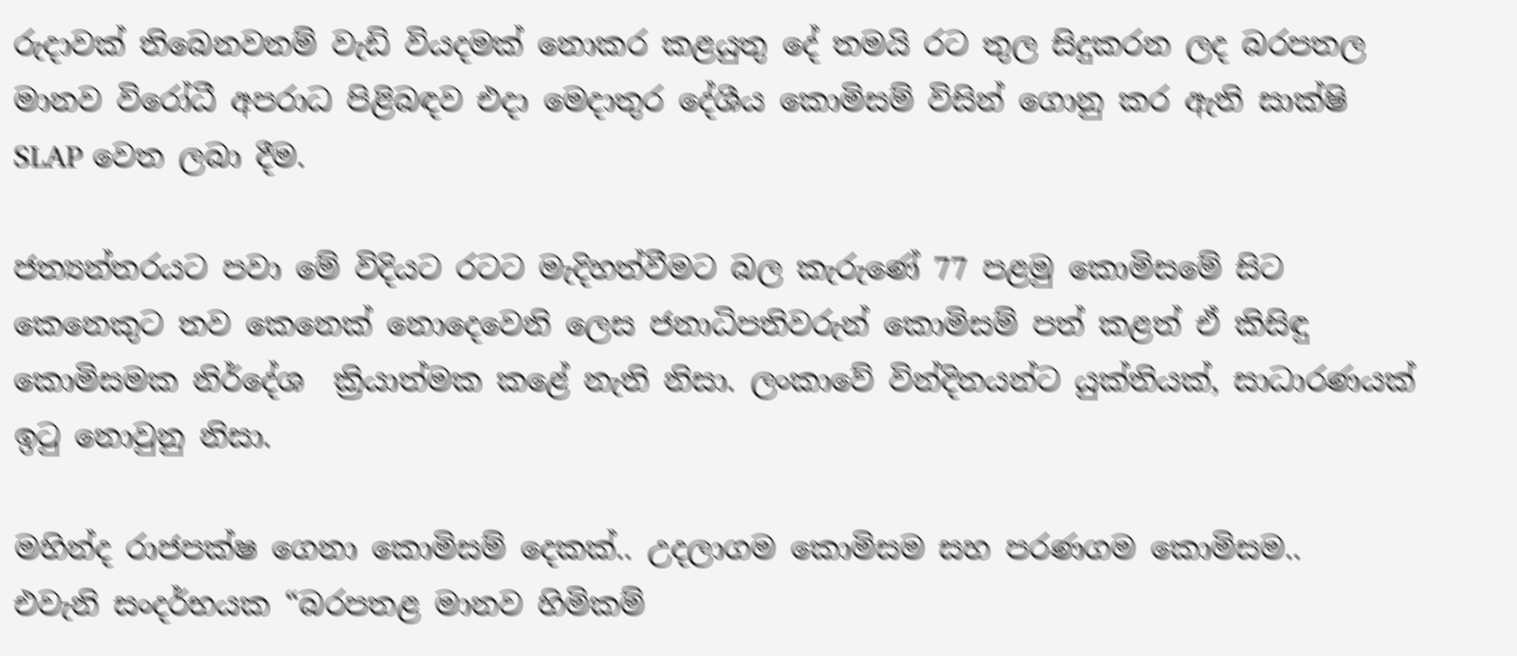රුදාවක් තිබෙනවනම් වැඩි වියදමක් නොකර කළයුතු දේ තමයි රට තුල සිදුකරන ලද බරපතල මානව විරෝධී අපරාධ පිළිබඳව එදා මෙදාතුර දේශීය කොමිසම් විසින් ගොනු කර ඇති සාක්ෂි SLAP වෙත ලබා දීම.

ජත්‍යන්තරයට පවා මේ විදියට රටට මැදිහත්වීමට බල කැරුණේ 77 පළමු කොමිසමේ සිට කෙනෙකුට තව කෙනෙක් නොදෙවෙනි ලෙස ජනාධිපතිවරුන් කොමිසම් පත් කළත් ඒ කිසිඳු කොමිසමක නිර්දේශ  ක්‍රියාත්මක කළේ නැති නිසා. ලංකාවේ වින්දිතයන්ට යුක්තියක්, සාධාරණයක් ඉටු නොවුනු නිසා.

මහින්ද රාජපක්ෂ ගෙනා කොමිසම් දෙකක්.. උදලාගම කොමිසම සහ පරණගම කොමිසම..
එවැනි සංදර්භයක “බරපතළ මානව හිමිකම්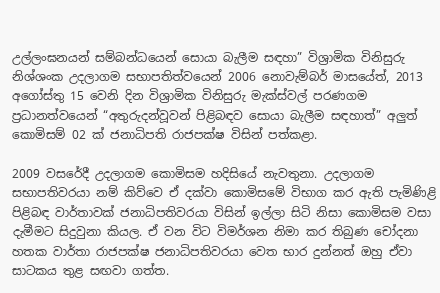උල්ලංඝනයන් සම්බන්ධයෙන් සොයා බැලීම සඳහා” විශ්‍රාමික විනිසුරු නිශ්ශංක උදලාගම සභාපතිත්වයෙන් 2006 නොවැම්බර් මාසයේත්, 2013 අගෝස්තු 15 වෙනි දින විශ්‍රාමික විනිසුරු මැක්ස්වල් පරණගම ප්‍රධානත්වයෙන් “අතුරුදන්වූවන් පිළිබඳව සොයා බැලීම සඳහාත්” අලුත් කොමිසම් 02 ක් ජනාධිපති රාජපක්ෂ විසින් පත්කළා.

2009 වසරේදී උදලාගම කොමිසම හදිසියේ නැවතුනා. උදලාගම සභාපතිවරයා නම් කිව්වෙ ඒ දක්වා කොමිසමේ විභාග කර ඇති පැමිණිළි පිළිබඳ වාර්තාවක් ජනාධිපතිවරයා විසින් ඉල්ලා සිටි නිසා කොමිසම වසා දැමීමට සිදුවුනා කියල. ඒ වන විට විමර්ශන නිමා කර තිබුණ චෝදනා හතක වාර්තා රාජපක්ෂ ජනාධිපතිවරයා වෙත භාර දුන්නත් ඔහු ඒවා සාටකය තුළ සඟවා ගත්ත.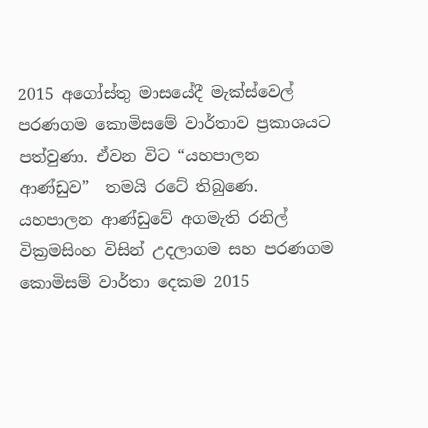2015 අගෝස්තු මාසයේදී මැක්ස්වෙල් පරණගම කොමිසමේ වාර්තාව ප්‍රකාශයට පත්වුණා. ඒවන විට “යහපාලන ආණ්ඩුව”  තමයි රටේ තිබුණෙ. යහපාලන ආණ්ඩුවේ අගමැති රනිල් වික්‍රමසිංහ විසින් උදලාගම සහ පරණගම කොමිසම් වාර්තා දෙකම 2015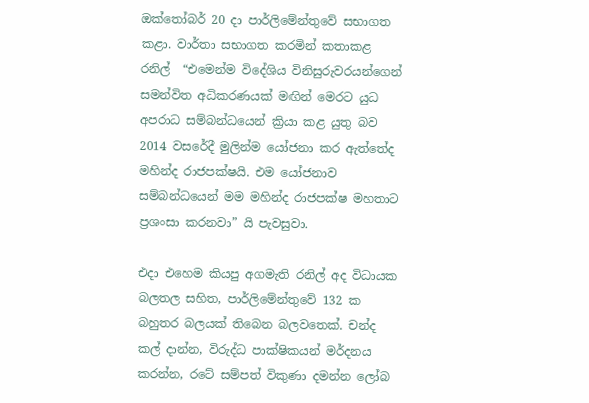ඔක්තෝබර් 20 දා පාර්ලිමේන්තුවේ සභාගත කළා. වාර්තා සභාගත කරමින් කතාකළ රනිල්  “එමෙන්ම විදේශිය විනිසුරුවරයන්ගෙන් සමන්විත අධිකරණයක් මඟින් මෙරට යුධ අපරාධ සම්බන්ධයෙන් ක්‍රියා කළ යුතු බව 2014 වසරේදී මුලින්ම යෝජනා කර ඇත්තේද මහින්ද රාජපක්ෂයි. එම යෝජනාව සම්බන්ධයෙන් මම මහින්ද රාජපක්ෂ මහතාට ප්‍රශංසා කරනවා” යි පැවසුවා.

එදා එහෙම කියපු අගමැති රනිල් අද විධායක බලතල සහිත, පාර්ලිමේන්තුවේ 132 ක බහුතර බලයක් තිබෙන බලවතෙක්. චන්ද කල් දාන්න, විරුද්ධ පාක්ෂිකයන් මර්දනය කරන්න, රටේ සම්පත් විකුණා දමන්න ලෝබ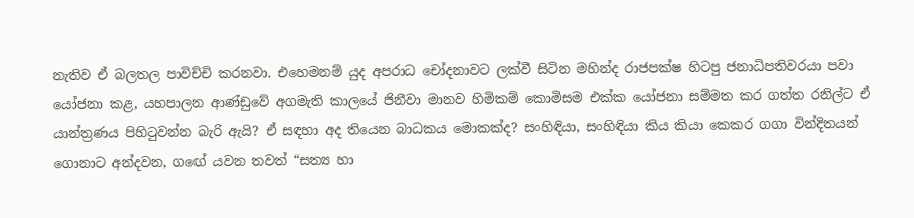නැතිව ඒ බලතල පාවිච්චි කරනවා. එහෙමනම් යුද අපරාධ චෝදනාවට ලක්වී සිටින මහින්ද රාජපක්ෂ හිටපු ජනාධිපතිවරයා පවා යෝජනා කළ, යහපාලන ආණ්ඩුවේ අගමැති කාලයේ ජිනීවා මානව හිමිකම් කොමිසම එක්ක යෝජනා සම්මත කර ගත්ත රනිල්ට ඒ යාන්ත්‍රණය පිහිටුවන්න බැරි ඇයි? ඒ සඳහා අද තියෙන බාධකය මොකක්ද? සංහිඳියා, සංහිඳියා කිය කියා කෙක‍ර ගගා වින්දිතයන් ගොනාට අන්දවන, ගඟේ යවන තවත් “සත්‍ය හා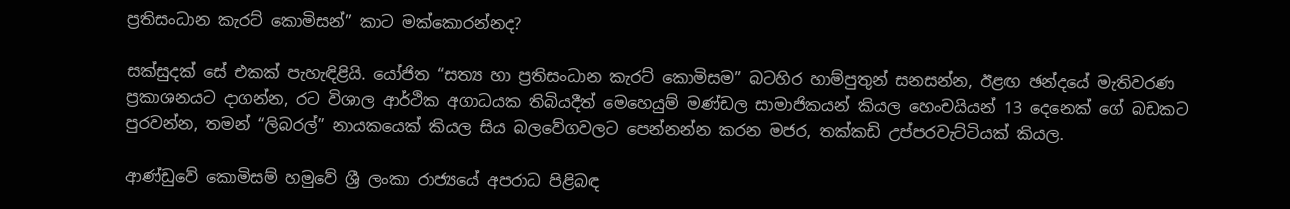ප්‍රතිසංධාන කැරට් කොමිසන්” කාට මක්කොරන්නද?

සක්සුදක් සේ එකක් පැහැඳිළියි. යෝජිත “සත්‍ය හා ප්‍රතිසංධාන කැරට් කොමිසම” බටහිර හාම්පුතුන් සනසන්න, ඊළඟ ඡන්දයේ මැතිවරණ ප්‍රකාශනයට දාගන්න, රට විශාල ආර්ථික අගාධයක තිබියදීත් මෙහෙයුම් මණ්ඩල සාමාජිකයන් කියල හෙංචයියන් 13 දෙනෙක් ගේ බඩකට පුරවන්න, තමන් “ලිබරල්” නායකයෙක් කියල සිය බලවේගවලට පෙන්නන්න කරන මජර, තක්කඩි උප්පරවැට්ටියක් කියල.

ආණ්ඩුවේ කොමිසම් හමුවේ ශ්‍රී ලංකා රාජ්‍යයේ අපරාධ පිළිබඳ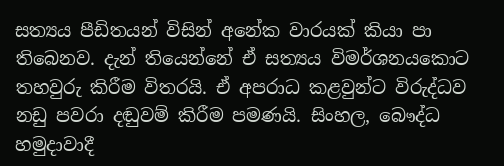සත්‍යය පීඩිතයන් විසින් අනේක වාරයක් කියා පා තිබෙනව. දැන් තියෙන්නේ ඒ සත්‍යය විමර්ශනයකොට තහවුරු කිරීම විතරයි. ඒ අපරාධ කළවුන්ට විරුද්ධව නඩු පවරා දඬුවම් කිරීම පමණයි. සිංහල, බෞද්ධ හමුදාවාදී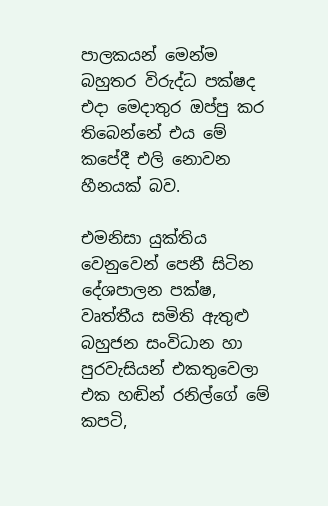පාලකයන් මෙන්ම බහුතර විරුද්ධ පක්ෂද එදා මෙදාතුර ඔප්පු කර තිබෙන්නේ එය මේ කපේදී එලි නොවන හීනයක් බව.

එමනිසා යුක්තිය වෙනුවෙන් පෙනී සිටින දේශපාලන පක්ෂ, වෘත්තීය සමිති ඇතුළු බහුජන සංවිධාන හා පු‍රවැසියන් එකතුවෙලා එක හඬින් රනිල්ගේ මේ කපටි,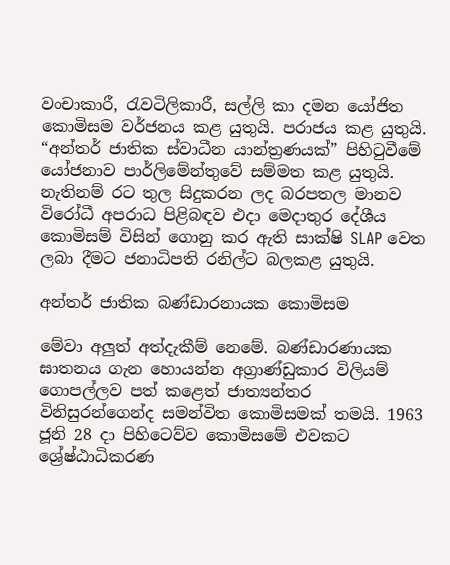වංචාකාරී, රැවටිලිකාරී, සල්ලි කා දමන යෝජිත කොමිසම වර්ජනය කළ යුතුයි. පරාජය කළ යුතුයි. “අන්තර් ජාතික ස්වාධීන යාන්ත්‍රණයක්” පිහිටුවීමේ යෝජනාව පාර්ලිමේන්තුවේ සම්මත කළ යුතුයි. නැතිනම් රට තුල සිදුකරන ලද බරපතල මානව විරෝධී අපරාධ පිළිබඳව එදා මෙදාතුර දේශීය කොමිසම් විසින් ගොනු කර ඇති සාක්ෂි SLAP වෙත ලබා දීමට ජනාධිපති රනිල්ට බලකළ යුතුයි.

අන්තර් ජාතික බණ්ඩාරනායක කොමිසම

මේවා අලුත් අත්දැකීම් නෙමේ. බණ්ඩාරණායක ඝාතනය ගැන හොයන්න අග්‍රාණ්ඩුකාර විලියම් ගොපල්ලව පත් කළෙත් ජාත්‍යන්තර විනිසුරන්ගෙන්ද සමන්විත කොමිසමක් තමයි. 1963 ජූනි 28 දා පිහිටෙව්ව කොමිසමේ එවකට ශ්‍රේෂ්ඨාධිකරණ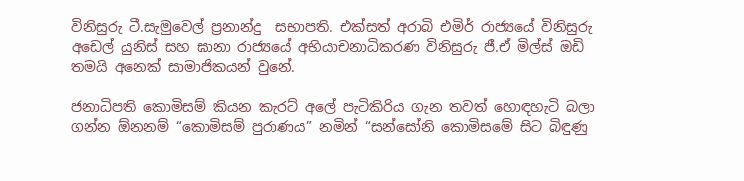විනිසුරු ටී.සැමු‍වෙල් ප්‍රනාන්දු  සභාපති. එක්සත් අරාබි එමිර් රාජ්‍යයේ විනිසුරු අඩෙල් යුනිස් සහ ඝානා රාජ්‍යයේ අභියාචනාධිකරණ විනිසුරු ජී.ඒ මිල්ස් ඔඩි තමයි අනෙක් සාමාජිකයන් වුනේ.

ජනාධිපති කොමිසම් කියන කැරට් අලේ පැටිකිරිය ගැන තවත් හොඳහැටි බලා ගන්න ඕනනම් “කොමිසම් පුරාණ‍ය” නමින් “සන්සෝනි කොමිසමේ සිට බිඳුණු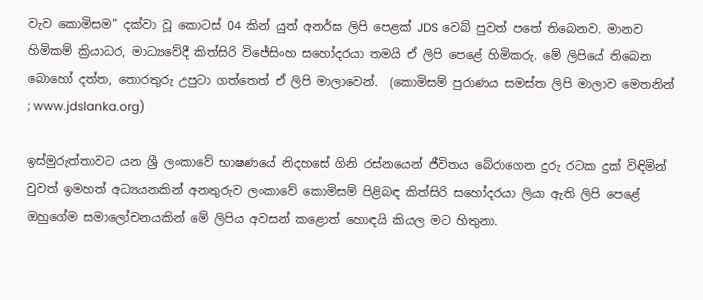වැව කොමිසම” දක්වා වූ කොටස් 04 කින් යුත් අනර්ඝ ලිපි පෙළක් JDS වෙබ් පුවත් පතේ තිබෙනව. මානව හිමිකම් ක්‍රියාධර, මාධ්‍යවේදී කිත්සිරි විජේසිංහ සහෝදරයා තමයි ඒ ලිපි පෙළේ හිමිකරු. මේ ලිපියේ තිබෙන බොහෝ දත්ත, තොරතුරු උපුටා ගත්තෙත් ඒ ලිපි මාලාවෙන්.  (කොමිසම් පුරාණ‍ය සමස්ත ලිපි මාලාව මෙතනින් ; www.jdslanka.org)

ඉස්මුරුත්තාවට යන ශ්‍රී ලංකාවේ භාෂණයේ නිදහසේ ගිනි රස්නයෙන් ජීවිතය බේරාගෙන දුරු රටක දුක් විඳිමින් වුවත් ඉමහත් අධ්‍යයනකින් අනතුරුව ලංකාවේ කොමිසම් පිළිබඳ කිත්සිරි සහෝදරයා ලියා ඇති ලිපි පෙළේ ඔහුගේම සමාලෝචනයකින් මේ ලිපිය අවසන් කළොත් හොඳයි කියල මට හිතුනා.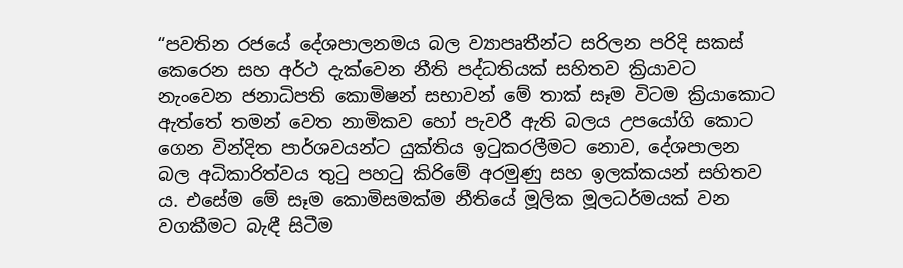“පවතින රජයේ දේශපාලනමය බල ව්‍යාපෘතීන්ට සරිලන පරිදි සකස් කෙරෙන සහ අර්ථ දැක්වෙන නීති පද්ධතියක් සහිතව ක්‍රියාවට නැංවෙන ජනාධිපති කොමිෂන් සභාවන් මේ තාක් සෑම විටම ක්‍රියාකොට ඇත්තේ තමන් වෙත නාමිකව හෝ පැවරී ඇති බලය උපයෝගි කොට ගෙන වින්දිත පාර්ශවයන්ට යුක්තිය ඉටුකරලීමට නොව, දේශපාලන බල අධිකාරිත්වය තුටු පහටු කිරිමේ අරමුණු සහ ඉලක්කයන් සහිතව ය. එසේම මේ සෑම කොමිසමක්ම නීතියේ මූලික මූලධර්මයක් වන වගකීමට බැඳී සිටීම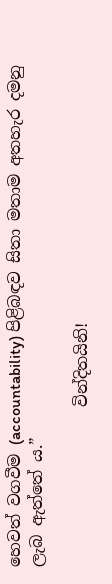හෙවත් වගවීම (accountability) පිළිබඳව සිතා මතාම අතහැර දමනු ලැබ ඇත්තේ ය.”

                    වින්දිතයිනි!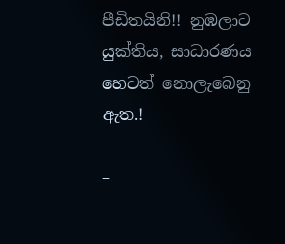පීඩිතයිනි!! නුඹලාට යුක්තිය, සාධාරණය හෙටත් නොලැබෙනු ඇත.!

–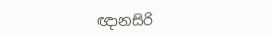ඥානසිරි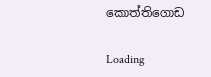කොත්තිගොඩ

Loading